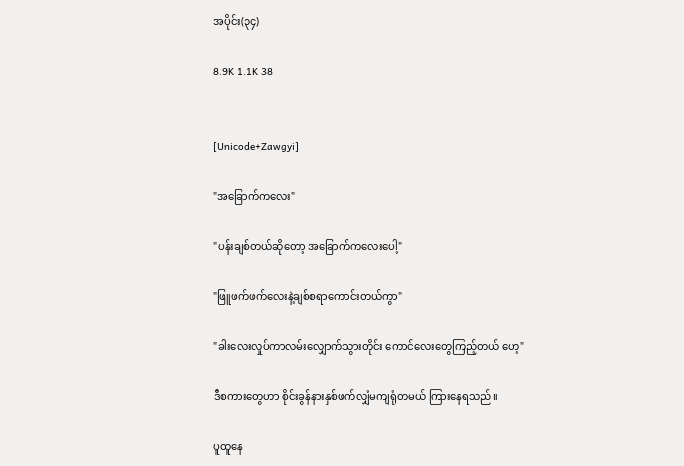အပိုင်း(၃၄)

8.9K 1.1K 38


[Unicode+Zawgyi]

"အခြောက်ကလေး"

"ပန်းချစ်တယ်ဆိုတော့ အခြောက်ကလေးပေါ့"

"ဖြူဖက်ဖက်လေးနဲ့ချစ်စရာကောင်းတယ်ကွာ"

"ခါးလေးလှုပ်ကာလမ်းလျှောက်သွားတိုင်း ကောင်လေးတွေကြည့်တယ် ဟေ့"

ဒီစကားတွေဟာ စိုင်းခွန်နားနှစ်ဖက်လျှံမကျရုံတမယ် ကြားနေရသည်။

ပူထူနေ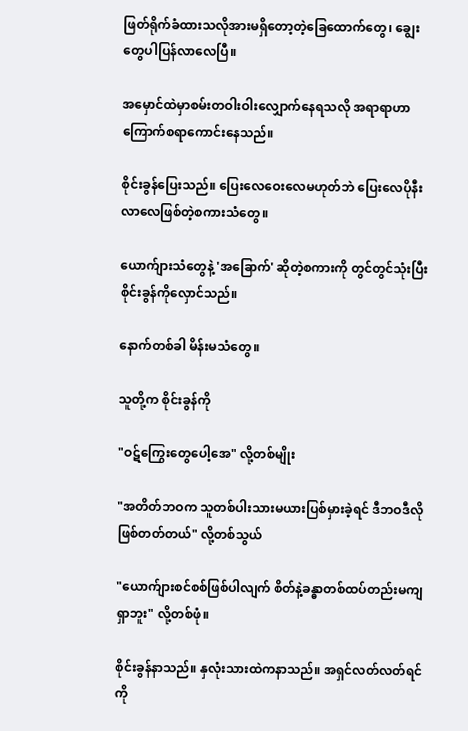ဖြတ်ရိုက်ခံထားသလိုအားမရှိတော့တဲ့ခြေထောက်တွေ၊ ချွေးတွေပါပြန်လာလေပြီ။

အမှောင်ထဲမှာစမ်းတဝါးဝါးလျှောက်နေရသလို အရာရာဟာကြောက်စရာကောင်းနေသည်။

စိုင်းခွန်ပြေးသည်။ ပြေးလေဝေးလေမဟုတ်ဘဲ ပြေးလေပိုနီးလာလေဖြစ်တဲ့စကားသံတွေ။

ယောက်ျားသံတွေနဲ့ 'အခြောက်' ဆိုတဲ့စကားကို တွင်တွင်သုံးပြီး စိုင်းခွန်ကိုလှောင်သည်။

နောက်တစ်ခါ မိန်းမသံတွေ။

သူတို့က စိုင်းခွန်ကို

"ဝဋ်ကြွေးတွေပေါ့အေ" လို့တစ်မျိုး

"အတိတ်ဘဝက သူတစ်ပါးသားမယားပြစ်မှားခဲ့ရင် ဒီဘဝဒီလိုဖြစ်တတ်တယ်" လို့တစ်သွယ်

"ယောက်ျားစင်စစ်ဖြစ်ပါလျက် စိတ်နဲ့ခန္ဓာတစ်ထပ်တည်းမကျရှာဘူး" လို့တစ်ဖုံ။

စိုင်းခွန်နာသည်။ နှလုံးသားထဲကနာသည်။ အရှင်လတ်လတ်ရင်ကို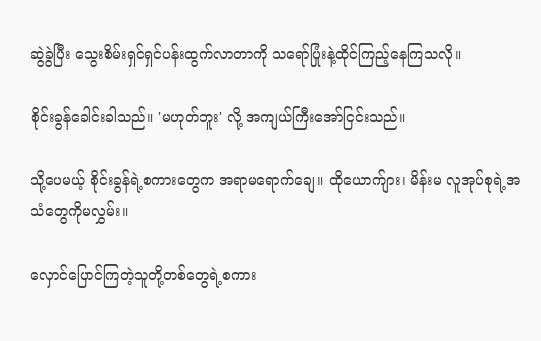ဆွဲခွဲပြီး သွေးစိမ်းရှင်ရှင်ပန်းထွက်လာတာကို သရော်ပြုံးနဲ့ထိုင်ကြည့်နေကြသလို။

စိုင်းခွန်ခေါင်းခါသည်။ 'မဟုတ်ဘူး' လို့ အကျယ်ကြီးအော်ငြင်းသည်။

သို့ပေမယ့် စိုင်းခွန်ရဲ့စကားတွေက အရာမရောက်ချေ။ ထိုယောက်ျား၊ မိန်းမ လူအုပ်စုရဲ့အသံတွေကိုမလွှမ်း။

လှောင်ပြောင်ကြတဲ့သူတို့တစ်တွေရဲ့စကား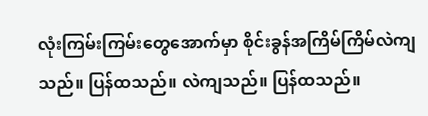လုံးကြမ်းကြမ်းတွေအောက်မှာ စိုင်းခွန်အကြိမ်ကြိမ်လဲကျသည်။ ပြန်ထသည်။ လဲကျသည်။ ပြန်ထသည်။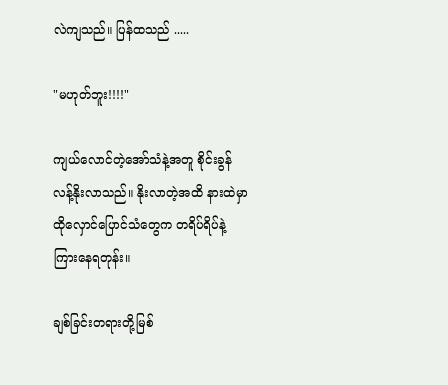လဲကျသည်။ ပြန်ထသည် .....

"မဟုတ်ဘူး!!!!"

ကျယ်လောင်တဲ့အော်သံနဲ့အတူ စိုင်းခွန်လန့်နိုးလာသည်။ နိုးလာတဲ့အထိ နားထဲမှာ ထိုလှောင်ပြောင်သံတွေက တရိပ်ရိပ်နဲ့ကြားနေရတုန်း။

ချစ်ခြင်းတရားတို့မြစ်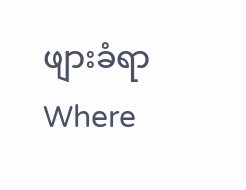ဖျားခံရာWhere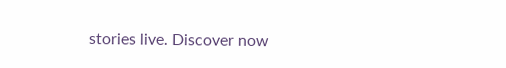stories live. Discover now